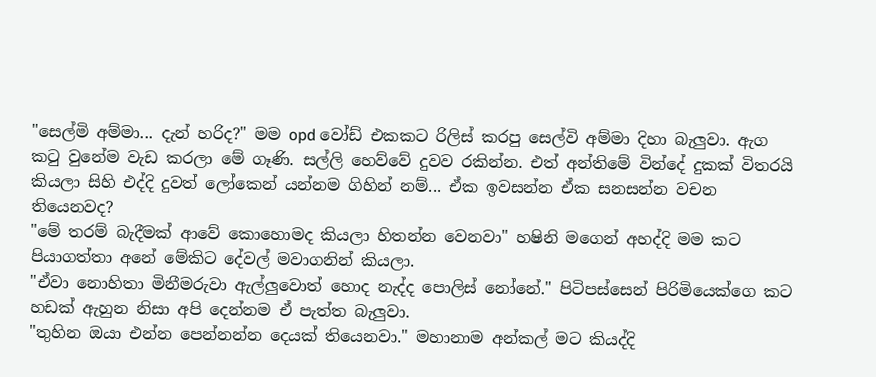"සෙල්මි අම්මා... දැන් හරිද?" මම opd වෝඩ් එකකට රිලිස් කරපු සෙල්වි අම්මා දිහා බැලුවා. ඇග කටු වුනේම වැඩ කරලා මේ ගෑණි. සල්ලි හෙව්වේ දුවව රකින්න. එත් අන්තිමේ වින්දේ දුකක් විතරයි කියලා සිහි එද්දි දුවත් ලෝකෙන් යන්නම ගිහින් නම්... ඒක ඉවසන්න ඒක සනසන්න වචන තියෙනවද?
"මේ තරම් බැදීමක් ආවේ කොහොමද කියලා හිතන්න වෙනවා" හෂිනි මගෙන් අහද්දි මම කට පියාගත්තා අනේ මේකිට දේවල් මවාගනින් කියලා.
"ඒවා නොහිතා මිනීමරුවා ඇල්ලුවොත් හොද නැද්ද පොලිස් නෝනේ." පිටිපස්සෙන් පිරිමියෙක්ගෙ කට හඩක් ඇහුන නිසා අපි දෙන්නම ඒ පැත්ත බැලුවා.
"තුහින ඔයා එන්න පෙන්නන්න දෙයක් තියෙනවා." මහානාම අන්කල් මට කියද්දි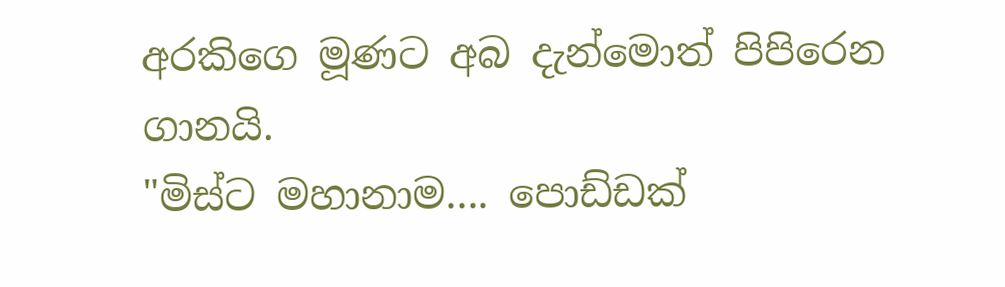අරකිගෙ මූණට අබ දැන්මොත් පිපිරෙන ගානයි.
"මිස්ට මහානාම.... පොඩ්ඩක්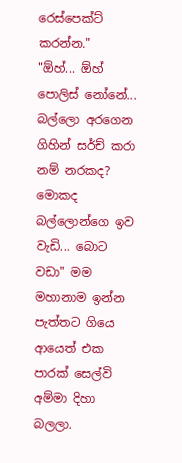රෙස්පෙක්ට් කරන්න."
"ඕහ්... ඕහ් පොලිස් නෝනේ... බල්ලො අරගෙන ගිහින් සර්ච් කරා නම් නරකද? මොකද බල්ලොන්ගෙ ඉව වැඩි... බොට වඩා" මම මහානාම ඉන්න පැත්තට ගියෙ ආයෙත් එක පාරක් සෙල්වි අම්මා දිහා බලලා.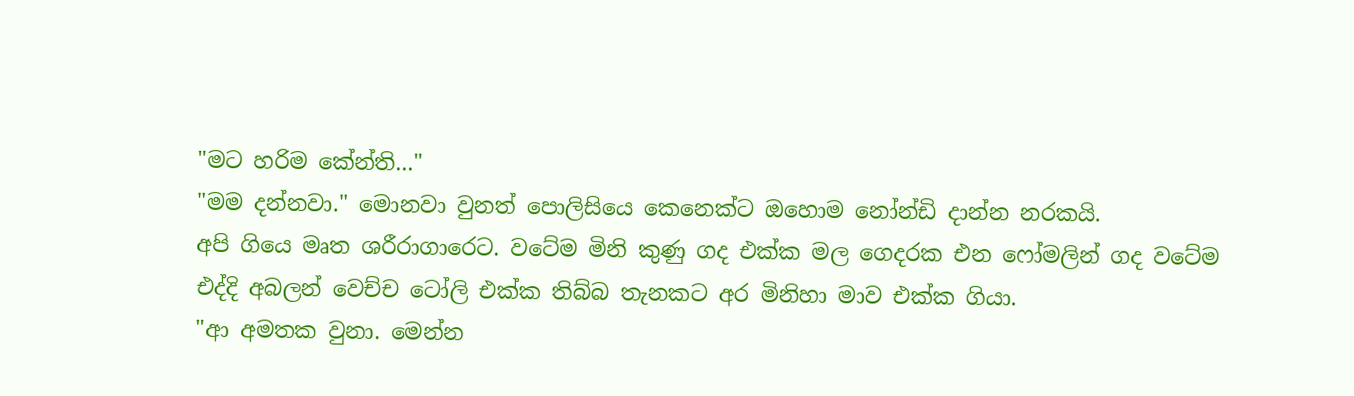"මට හරිම කේන්ති..."
"මම දන්නවා." මොනවා වුනත් පොලිසියෙ කෙනෙක්ට ඔහොම නෝන්ඩි දාන්න නරකයි.
අපි ගියෙ මෘත ශරීරාගාරෙට. වටේම මිනි කුණු ගද එක්ක මල ගෙදරක එන ෆෝමලින් ගද වටේම එද්දි අබලන් වෙච්ච ටෝලි එක්ක තිබ්බ තැනකට අර මිනිහා මාව එක්ක ගියා.
"ආ අමතක වුනා. මෙන්න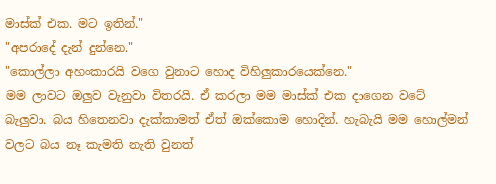මාස්ක් එක. මට ඉතින්."
"අපරාදේ දැන් දුන්නෙ."
"කොල්ලා අහංකාරයි වගෙ වුනාට හොද විහිලුකාරයෙක්නෙ."
මම ලාවට ඔලුව වැනුවා විතරයි. ඒ කරලා මම මාස්ක් එක දාගෙන වටේ බැලුවා. බය හිතෙනවා දැක්කාමත් ඒත් ඔක්කොම හොදින්. හැබැයි මම හොල්මන් වලට බය නෑ කැමති නැති වුනත්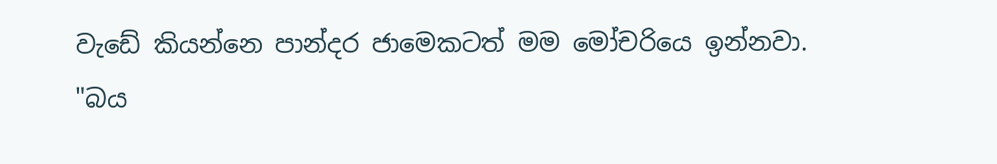වැඩේ කියන්නෙ පාන්දර ජාමෙකටත් මම මෝචරියෙ ඉන්නවා.
"බය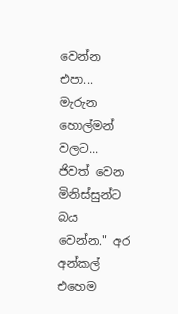වෙන්න එපා... මැරුන හොල්මන් වලට... ජිවත් වෙන මිනිස්සුන්ට බය වෙන්න." අර අන්කල් එහෙම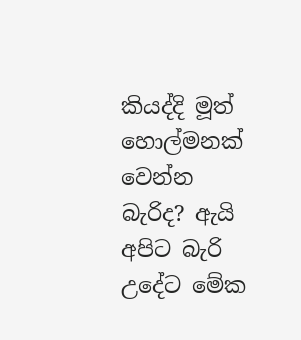කියද්දි මූත් හොල්මනක් වෙන්න බැරිද? ඇයි අපිට බැරි උදේට මේක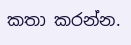කතා කරන්න.